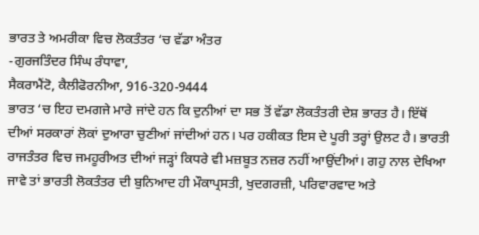ਭਾਰਤ ਤੇ ਅਮਰੀਕਾ ਵਿਚ ਲੋਕਤੰਤਰ ‘ਚ ਵੱਡਾ ਅੰਤਰ
-ਗੁਰਜਤਿੰਦਰ ਸਿੰਘ ਰੰਧਾਵਾ,
ਸੈਕਰਾਮੈਂਟੋ, ਕੈਲੀਫੋਰਨੀਆ, 916-320-9444
ਭਾਰਤ ‘ਚ ਇਹ ਦਮਗਜੇ ਮਾਰੇ ਜਾਂਦੇ ਹਨ ਕਿ ਦੁਨੀਆਂ ਦਾ ਸਭ ਤੋਂ ਵੱਡਾ ਲੋਕਤੰਤਰੀ ਦੇਸ਼ ਭਾਰਤ ਹੈ। ਇੱਥੋਂ ਦੀਆਂ ਸਰਕਾਰਾਂ ਲੋਕਾਂ ਦੁਆਰਾ ਚੁਣੀਆਂ ਜਾਂਦੀਆਂ ਹਨ। ਪਰ ਹਕੀਕਤ ਇਸ ਦੇ ਪੂਰੀ ਤਰ੍ਹਾਂ ਉਲਟ ਹੈ। ਭਾਰਤੀ ਰਾਜਤੰਤਰ ਵਿਚ ਜਮਹੂਰੀਅਤ ਦੀਆਂ ਜੜ੍ਹਾਂ ਕਿਧਰੇ ਵੀ ਮਜ਼ਬੂਤ ਨਜ਼ਰ ਨਹੀਂ ਆਉਂਦੀਆਂ। ਗਹੁ ਨਾਲ ਦੇਖਿਆ ਜਾਵੇ ਤਾਂ ਭਾਰਤੀ ਲੋਕਤੰਤਰ ਦੀ ਬੁਨਿਆਦ ਹੀ ਮੌਕਾਪ੍ਰਸਤੀ, ਖੁਦਗਰਜ਼ੀ, ਪਰਿਵਾਰਵਾਦ ਅਤੇ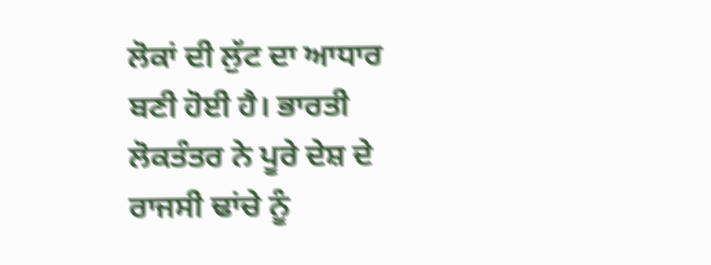ਲੋਕਾਂ ਦੀ ਲੁੱਟ ਦਾ ਆਧਾਰ ਬਣੀ ਹੋਈ ਹੈ। ਭਾਰਤੀ ਲੋਕਤੰਤਰ ਨੇ ਪੂਰੇ ਦੇਸ਼ ਦੇ ਰਾਜਸੀ ਢਾਂਚੇ ਨੂੰ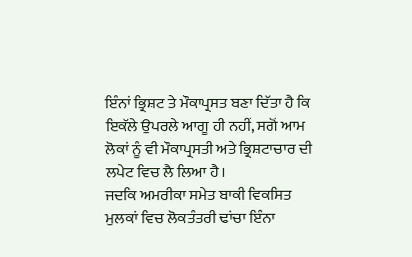ਇੰਨਾਂ ਭ੍ਰਿਸ਼ਟ ਤੇ ਮੌਕਾਪ੍ਰਸਤ ਬਣਾ ਦਿੱਤਾ ਹੈ ਕਿ ਇਕੱਲੇ ਉਪਰਲੇ ਆਗੂ ਹੀ ਨਹੀਂ, ਸਗੋਂ ਆਮ ਲੋਕਾਂ ਨੂੰ ਵੀ ਮੌਕਾਪ੍ਰਸਤੀ ਅਤੇ ਭ੍ਰਿਸ਼ਟਾਚਾਰ ਦੀ ਲਪੇਟ ਵਿਚ ਲੈ ਲਿਆ ਹੈ।
ਜਦਕਿ ਅਮਰੀਕਾ ਸਮੇਤ ਬਾਕੀ ਵਿਕਸਿਤ ਮੁਲਕਾਂ ਵਿਚ ਲੋਕਤੰਤਰੀ ਢਾਂਚਾ ਇੰਨਾ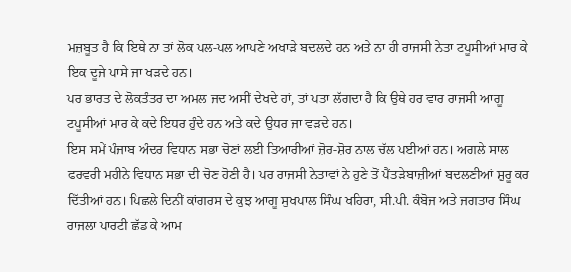ਮਜ਼ਬੂਤ ਹੈ ਕਿ ਇਥੇ ਨਾ ਤਾਂ ਲੋਕ ਪਲ-ਪਲ ਆਪਣੇ ਅਖਾੜੇ ਬਦਲਦੇ ਹਨ ਅਤੇ ਨਾ ਹੀ ਰਾਜਸੀ ਨੇਤਾ ਟਪੂਸੀਆਂ ਮਾਰ ਕੇ ਇਕ ਦੂਜੇ ਪਾਸੇ ਜਾ ਖੜਦੇ ਹਨ।
ਪਰ ਭਾਰਤ ਦੇ ਲੋਕਤੰਤਰ ਦਾ ਅਮਲ ਜਦ ਅਸੀਂ ਦੇਖਦੇ ਹਾਂ, ਤਾਂ ਪਤਾ ਲੱਗਦਾ ਹੈ ਕਿ ਉਥੇ ਹਰ ਵਾਰ ਰਾਜਸੀ ਆਗੂ ਟਪੂਸੀਆਂ ਮਾਰ ਕੇ ਕਦੇ ਇਧਰ ਹੁੰਦੇ ਹਨ ਅਤੇ ਕਦੇ ਉਧਰ ਜਾ ਵੜਦੇ ਹਨ।
ਇਸ ਸਮੇਂ ਪੰਜਾਬ ਅੰਦਰ ਵਿਧਾਨ ਸਭਾ ਚੋਣਾਂ ਲਈ ਤਿਆਰੀਆਂ ਜ਼ੋਰ-ਸ਼ੋਰ ਨਾਲ ਚੱਲ ਪਈਆਂ ਹਨ। ਅਗਲੇ ਸਾਲ ਫਰਵਰੀ ਮਹੀਨੇ ਵਿਧਾਨ ਸਭਾ ਦੀ ਚੋਣ ਹੋਣੀ ਹੈ। ਪਰ ਰਾਜਸੀ ਨੇਤਾਵਾਂ ਨੇ ਹੁਣੇ ਤੋਂ ਪੈਂਤੜੇਬਾਜ਼ੀਆਂ ਬਦਲਣੀਆਂ ਸ਼ੁਰੂ ਕਰ ਦਿੱਤੀਆਂ ਹਨ। ਪਿਛਲੇ ਦਿਨੀਂ ਕਾਂਗਰਸ ਦੇ ਕੁਝ ਆਗੂ ਸੁਖਪਾਲ ਸਿੰਘ ਖਹਿਰਾ, ਸੀ.ਪੀ. ਕੰਬੋਜ ਅਤੇ ਜਗਤਾਰ ਸਿੰਘ ਰਾਜਲਾ ਪਾਰਟੀ ਛੱਡ ਕੇ ਆਮ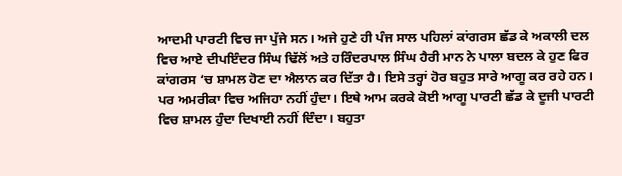ਆਦਮੀ ਪਾਰਟੀ ਵਿਚ ਜਾ ਪੁੱਜੇ ਸਨ। ਅਜੇ ਹੁਣੇ ਹੀ ਪੰਜ ਸਾਲ ਪਹਿਲਾਂ ਕਾਂਗਰਸ ਛੱਡ ਕੇ ਅਕਾਲੀ ਦਲ ਵਿਚ ਆਏ ਦੀਪਇੰਦਰ ਸਿੰਘ ਢਿੱਲੋਂ ਅਤੇ ਹਰਿੰਦਰਪਾਲ ਸਿੰਘ ਹੈਰੀ ਮਾਨ ਨੇ ਪਾਲਾ ਬਦਲ ਕੇ ਹੁਣ ਫਿਰ ਕਾਂਗਰਸ ‘ਚ ਸ਼ਾਮਲ ਹੋਣ ਦਾ ਐਲਾਨ ਕਰ ਦਿੱਤਾ ਹੈ। ਇਸੇ ਤਰ੍ਹਾਂ ਹੋਰ ਬਹੁਤ ਸਾਰੇ ਆਗੂ ਕਰ ਰਹੇ ਹਨ।
ਪਰ ਅਮਰੀਕਾ ਵਿਚ ਅਜਿਹਾ ਨਹੀਂ ਹੁੰਦਾ। ਇਥੇ ਆਮ ਕਰਕੇ ਕੋਈ ਆਗੂ ਪਾਰਟੀ ਛੱਡ ਕੇ ਦੂਜੀ ਪਾਰਟੀ ਵਿਚ ਸ਼ਾਮਲ ਹੁੰਦਾ ਦਿਖਾਈ ਨਹੀਂ ਦਿੰਦਾ। ਬਹੁਤਾ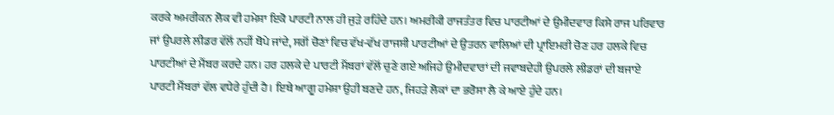ਕਰਕੇ ਅਮਰੀਕਨ ਲੋਕ ਵੀ ਹਮੇਸ਼ਾ ਇਕੋ ਪਾਰਟੀ ਨਾਲ ਹੀ ਜੁੜੇ ਰਹਿੰਦੇ ਹਨ। ਅਮਰੀਕੀ ਰਾਜਤੰਤਰ ਵਿਚ ਪਾਰਟੀਆਂ ਦੇ ਉਮੀਦਵਾਰ ਕਿਸੇ ਰਾਜ ਪਰਿਵਾਰ ਜਾਂ ਉਪਰਲੇ ਲੀਡਰ ਵੱਲੋਂ ਨਹੀਂ ਥੋਪੇ ਜਾਂਦੇ, ਸਗੋਂ ਚੋਣਾਂ ਵਿਚ ਵੱਖ-ਵੱਖ ਰਾਜਸੀ ਪਾਰਟੀਆਂ ਦੇ ਉਤਰਨ ਵਾਲਿਆਂ ਦੀ ਪ੍ਰਾਇਮਰੀ ਚੋਣ ਹਰ ਹਲਕੇ ਵਿਚ ਪਾਰਟੀਆਂ ਦੇ ਮੈਂਬਰ ਕਰਦੇ ਹਨ। ਹਰ ਹਲਕੇ ਦੇ ਪਾਰਟੀ ਮੈਂਬਰਾਂ ਵੱਲੋਂ ਚੁਣੇ ਗਏ ਅਜਿਹੇ ਉਮੀਦਵਾਰਾਂ ਦੀ ਜਵਾਬਦੇਹੀ ਉਪਰਲੇ ਲੀਡਰਾਂ ਦੀ ਬਜਾਏ ਪਾਰਟੀ ਮੈਂਬਰਾਂ ਵੱਲ ਵਧੇਰੇ ਹੁੰਦੀ ਹੈ। ਇਥੇ ਆਗੂ ਹਮੇਸ਼ਾ ਉਹੀ ਬਣਦੇ ਹਨ, ਜਿਹੜੇ ਲੋਕਾਂ ਦਾ ਭਰੋਸਾ ਲੈ ਕੇ ਆਏ ਹੁੰਦੇ ਹਨ।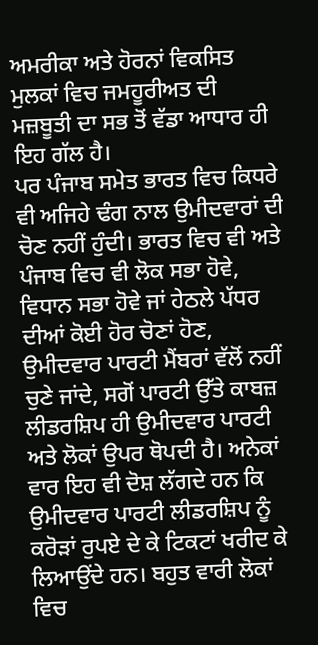ਅਮਰੀਕਾ ਅਤੇ ਹੋਰਨਾਂ ਵਿਕਸਿਤ ਮੁਲਕਾਂ ਵਿਚ ਜਮਹੂਰੀਅਤ ਦੀ ਮਜ਼ਬੂਤੀ ਦਾ ਸਭ ਤੋਂ ਵੱਡਾ ਆਧਾਰ ਹੀ ਇਹ ਗੱਲ ਹੈ।
ਪਰ ਪੰਜਾਬ ਸਮੇਤ ਭਾਰਤ ਵਿਚ ਕਿਧਰੇ ਵੀ ਅਜਿਹੇ ਢੰਗ ਨਾਲ ਉਮੀਦਵਾਰਾਂ ਦੀ ਚੋਣ ਨਹੀਂ ਹੁੰਦੀ। ਭਾਰਤ ਵਿਚ ਵੀ ਅਤੇ ਪੰਜਾਬ ਵਿਚ ਵੀ ਲੋਕ ਸਭਾ ਹੋਵੇ, ਵਿਧਾਨ ਸਭਾ ਹੋਵੇ ਜਾਂ ਹੇਠਲੇ ਪੱਧਰ ਦੀਆਂ ਕੋਈ ਹੋਰ ਚੋਣਾਂ ਹੋਣ, ਉਮੀਦਵਾਰ ਪਾਰਟੀ ਮੈਂਬਰਾਂ ਵੱਲੋਂ ਨਹੀਂ ਚੁਣੇ ਜਾਂਦੇ, ਸਗੋਂ ਪਾਰਟੀ ਉੱਤੇ ਕਾਬਜ਼ ਲੀਡਰਸ਼ਿਪ ਹੀ ਉਮੀਦਵਾਰ ਪਾਰਟੀ ਅਤੇ ਲੋਕਾਂ ਉਪਰ ਥੋਪਦੀ ਹੈ। ਅਨੇਕਾਂ ਵਾਰ ਇਹ ਵੀ ਦੋਸ਼ ਲੱਗਦੇ ਹਨ ਕਿ ਉਮੀਦਵਾਰ ਪਾਰਟੀ ਲੀਡਰਸ਼ਿਪ ਨੂੰ ਕਰੋੜਾਂ ਰੁਪਏ ਦੇ ਕੇ ਟਿਕਟਾਂ ਖਰੀਦ ਕੇ ਲਿਆਉਂਦੇ ਹਨ। ਬਹੁਤ ਵਾਰੀ ਲੋਕਾਂ ਵਿਚ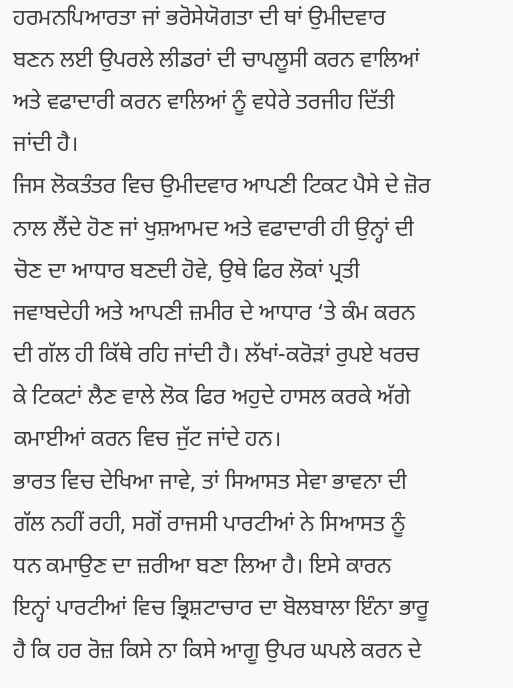ਹਰਮਨਪਿਆਰਤਾ ਜਾਂ ਭਰੋਸੇਯੋਗਤਾ ਦੀ ਥਾਂ ਉਮੀਦਵਾਰ ਬਣਨ ਲਈ ਉਪਰਲੇ ਲੀਡਰਾਂ ਦੀ ਚਾਪਲੂਸੀ ਕਰਨ ਵਾਲਿਆਂ ਅਤੇ ਵਫਾਦਾਰੀ ਕਰਨ ਵਾਲਿਆਂ ਨੂੰ ਵਧੇਰੇ ਤਰਜੀਹ ਦਿੱਤੀ ਜਾਂਦੀ ਹੈ।
ਜਿਸ ਲੋਕਤੰਤਰ ਵਿਚ ਉਮੀਦਵਾਰ ਆਪਣੀ ਟਿਕਟ ਪੈਸੇ ਦੇ ਜ਼ੋਰ ਨਾਲ ਲੈਂਦੇ ਹੋਣ ਜਾਂ ਖੁਸ਼ਆਮਦ ਅਤੇ ਵਫਾਦਾਰੀ ਹੀ ਉਨ੍ਹਾਂ ਦੀ ਚੋਣ ਦਾ ਆਧਾਰ ਬਣਦੀ ਹੋਵੇ, ਉਥੇ ਫਿਰ ਲੋਕਾਂ ਪ੍ਰਤੀ ਜਵਾਬਦੇਹੀ ਅਤੇ ਆਪਣੀ ਜ਼ਮੀਰ ਦੇ ਆਧਾਰ ‘ਤੇ ਕੰਮ ਕਰਨ ਦੀ ਗੱਲ ਹੀ ਕਿੱਥੇ ਰਹਿ ਜਾਂਦੀ ਹੈ। ਲੱਖਾਂ-ਕਰੋੜਾਂ ਰੁਪਏ ਖਰਚ ਕੇ ਟਿਕਟਾਂ ਲੈਣ ਵਾਲੇ ਲੋਕ ਫਿਰ ਅਹੁਦੇ ਹਾਸਲ ਕਰਕੇ ਅੱਗੇ ਕਮਾਈਆਂ ਕਰਨ ਵਿਚ ਜੁੱਟ ਜਾਂਦੇ ਹਨ।
ਭਾਰਤ ਵਿਚ ਦੇਖਿਆ ਜਾਵੇ, ਤਾਂ ਸਿਆਸਤ ਸੇਵਾ ਭਾਵਨਾ ਦੀ ਗੱਲ ਨਹੀਂ ਰਹੀ, ਸਗੋਂ ਰਾਜਸੀ ਪਾਰਟੀਆਂ ਨੇ ਸਿਆਸਤ ਨੂੰ ਧਨ ਕਮਾਉਣ ਦਾ ਜ਼ਰੀਆ ਬਣਾ ਲਿਆ ਹੈ। ਇਸੇ ਕਾਰਨ ਇਨ੍ਹਾਂ ਪਾਰਟੀਆਂ ਵਿਚ ਭ੍ਰਿਸ਼ਟਾਚਾਰ ਦਾ ਬੋਲਬਾਲਾ ਇੰਨਾ ਭਾਰੂ ਹੈ ਕਿ ਹਰ ਰੋਜ਼ ਕਿਸੇ ਨਾ ਕਿਸੇ ਆਗੂ ਉਪਰ ਘਪਲੇ ਕਰਨ ਦੇ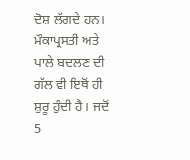ਦੋਸ਼ ਲੱਗਦੇ ਹਨ। ਮੌਕਾਪ੍ਰਸਤੀ ਅਤੇ ਪਾਲੇ ਬਦਲਣ ਦੀ ਗੱਲ ਵੀ ਇਥੋਂ ਹੀ ਸ਼ੁਰੂ ਹੁੰਦੀ ਹੈ। ਜਦੋਂ 5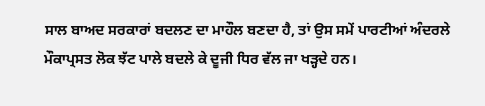ਸਾਲ ਬਾਅਦ ਸਰਕਾਰਾਂ ਬਦਲਣ ਦਾ ਮਾਹੌਲ ਬਣਦਾ ਹੈ, ਤਾਂ ਉਸ ਸਮੇਂ ਪਾਰਟੀਆਂ ਅੰਦਰਲੇ ਮੌਕਾਪ੍ਰਸਤ ਲੋਕ ਝੱਟ ਪਾਲੇ ਬਦਲੇ ਕੇ ਦੂਜੀ ਧਿਰ ਵੱਲ ਜਾ ਖੜ੍ਹਦੇ ਹਨ।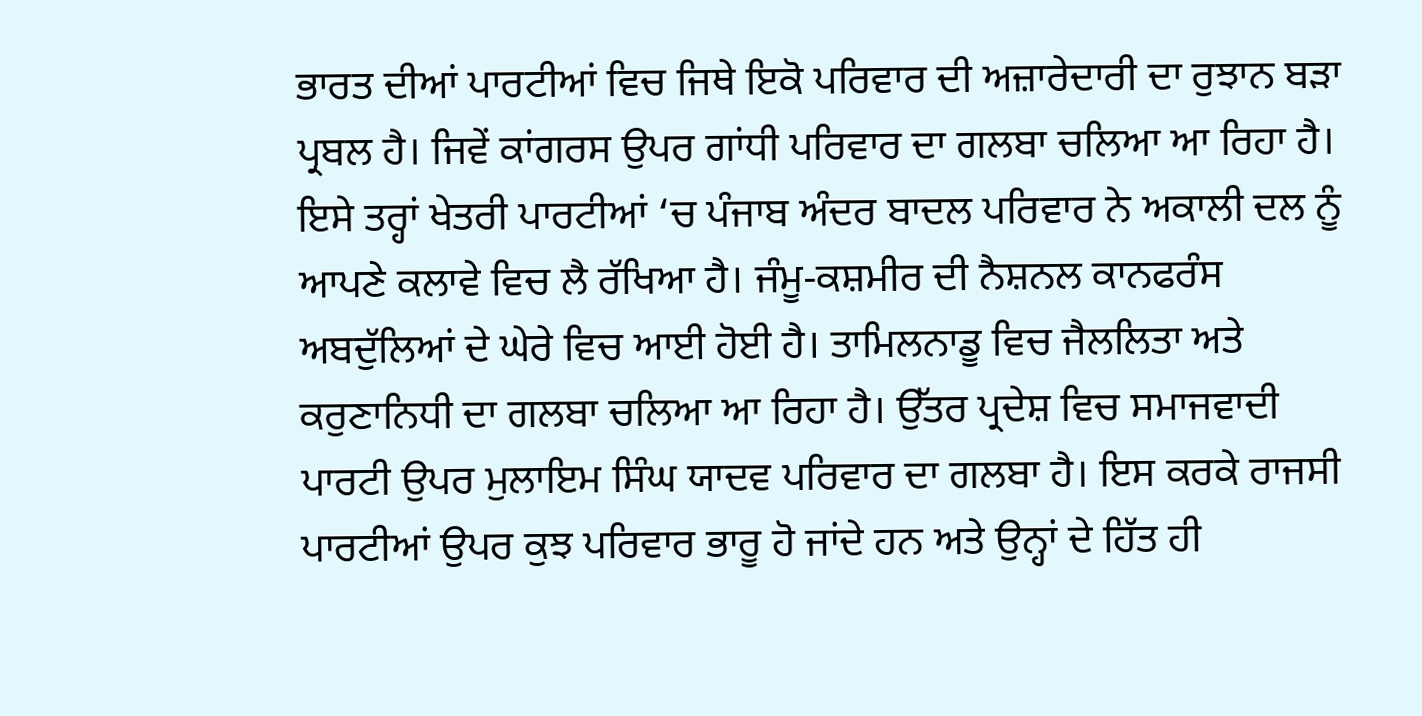ਭਾਰਤ ਦੀਆਂ ਪਾਰਟੀਆਂ ਵਿਚ ਜਿਥੇ ਇਕੋ ਪਰਿਵਾਰ ਦੀ ਅਜ਼ਾਰੇਦਾਰੀ ਦਾ ਰੁਝਾਨ ਬੜਾ ਪ੍ਰਬਲ ਹੈ। ਜਿਵੇਂ ਕਾਂਗਰਸ ਉਪਰ ਗਾਂਧੀ ਪਰਿਵਾਰ ਦਾ ਗਲਬਾ ਚਲਿਆ ਆ ਰਿਹਾ ਹੈ। ਇਸੇ ਤਰ੍ਹਾਂ ਖੇਤਰੀ ਪਾਰਟੀਆਂ ‘ਚ ਪੰਜਾਬ ਅੰਦਰ ਬਾਦਲ ਪਰਿਵਾਰ ਨੇ ਅਕਾਲੀ ਦਲ ਨੂੰ ਆਪਣੇ ਕਲਾਵੇ ਵਿਚ ਲੈ ਰੱਖਿਆ ਹੈ। ਜੰਮੂ-ਕਸ਼ਮੀਰ ਦੀ ਨੈਸ਼ਨਲ ਕਾਨਫਰੰਸ ਅਬਦੁੱਲਿਆਂ ਦੇ ਘੇਰੇ ਵਿਚ ਆਈ ਹੋਈ ਹੈ। ਤਾਮਿਲਨਾਡੂ ਵਿਚ ਜੈਲਲਿਤਾ ਅਤੇ ਕਰੁਣਾਨਿਧੀ ਦਾ ਗਲਬਾ ਚਲਿਆ ਆ ਰਿਹਾ ਹੈ। ਉੱਤਰ ਪ੍ਰਦੇਸ਼ ਵਿਚ ਸਮਾਜਵਾਦੀ ਪਾਰਟੀ ਉਪਰ ਮੁਲਾਇਮ ਸਿੰਘ ਯਾਦਵ ਪਰਿਵਾਰ ਦਾ ਗਲਬਾ ਹੈ। ਇਸ ਕਰਕੇ ਰਾਜਸੀ ਪਾਰਟੀਆਂ ਉਪਰ ਕੁਝ ਪਰਿਵਾਰ ਭਾਰੂ ਹੋ ਜਾਂਦੇ ਹਨ ਅਤੇ ਉਨ੍ਹਾਂ ਦੇ ਹਿੱਤ ਹੀ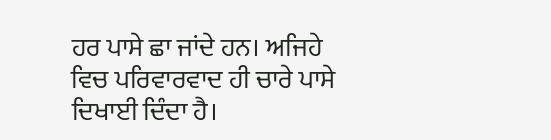ਹਰ ਪਾਸੇ ਛਾ ਜਾਂਦੇ ਹਨ। ਅਜਿਹੇ ਵਿਚ ਪਰਿਵਾਰਵਾਦ ਹੀ ਚਾਰੇ ਪਾਸੇ ਦਿਖਾਈ ਦਿੰਦਾ ਹੈ।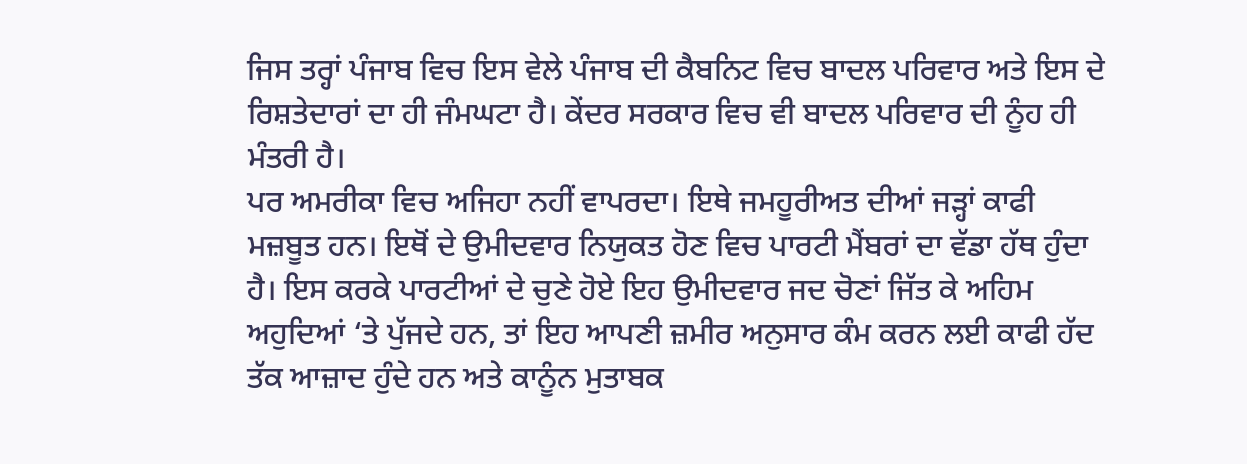ਜਿਸ ਤਰ੍ਹਾਂ ਪੰਜਾਬ ਵਿਚ ਇਸ ਵੇਲੇ ਪੰਜਾਬ ਦੀ ਕੈਬਨਿਟ ਵਿਚ ਬਾਦਲ ਪਰਿਵਾਰ ਅਤੇ ਇਸ ਦੇ ਰਿਸ਼ਤੇਦਾਰਾਂ ਦਾ ਹੀ ਜੰਮਘਟਾ ਹੈ। ਕੇਂਦਰ ਸਰਕਾਰ ਵਿਚ ਵੀ ਬਾਦਲ ਪਰਿਵਾਰ ਦੀ ਨੂੰਹ ਹੀ ਮੰਤਰੀ ਹੈ।
ਪਰ ਅਮਰੀਕਾ ਵਿਚ ਅਜਿਹਾ ਨਹੀਂ ਵਾਪਰਦਾ। ਇਥੇ ਜਮਹੂਰੀਅਤ ਦੀਆਂ ਜੜ੍ਹਾਂ ਕਾਫੀ ਮਜ਼ਬੂਤ ਹਨ। ਇਥੋਂ ਦੇ ਉਮੀਦਵਾਰ ਨਿਯੁਕਤ ਹੋਣ ਵਿਚ ਪਾਰਟੀ ਮੈਂਬਰਾਂ ਦਾ ਵੱਡਾ ਹੱਥ ਹੁੰਦਾ ਹੈ। ਇਸ ਕਰਕੇ ਪਾਰਟੀਆਂ ਦੇ ਚੁਣੇ ਹੋਏ ਇਹ ਉਮੀਦਵਾਰ ਜਦ ਚੋਣਾਂ ਜਿੱਤ ਕੇ ਅਹਿਮ ਅਹੁਦਿਆਂ ‘ਤੇ ਪੁੱਜਦੇ ਹਨ, ਤਾਂ ਇਹ ਆਪਣੀ ਜ਼ਮੀਰ ਅਨੁਸਾਰ ਕੰਮ ਕਰਨ ਲਈ ਕਾਫੀ ਹੱਦ ਤੱਕ ਆਜ਼ਾਦ ਹੁੰਦੇ ਹਨ ਅਤੇ ਕਾਨੂੰਨ ਮੁਤਾਬਕ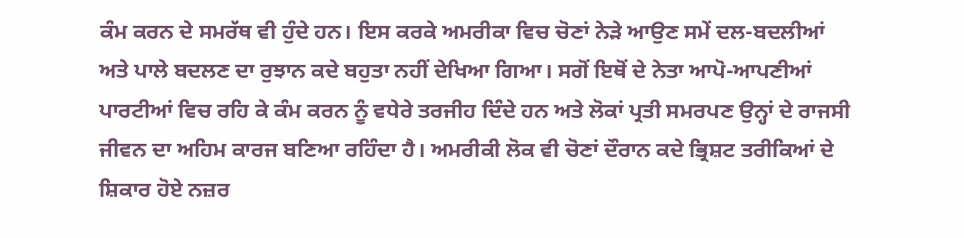ਕੰਮ ਕਰਨ ਦੇ ਸਮਰੱਥ ਵੀ ਹੁੰਦੇ ਹਨ। ਇਸ ਕਰਕੇ ਅਮਰੀਕਾ ਵਿਚ ਚੋਣਾਂ ਨੇੜੇ ਆਉਣ ਸਮੇਂ ਦਲ-ਬਦਲੀਆਂ ਅਤੇ ਪਾਲੇ ਬਦਲਣ ਦਾ ਰੁਝਾਨ ਕਦੇ ਬਹੁਤਾ ਨਹੀਂ ਦੇਖਿਆ ਗਿਆ। ਸਗੋਂ ਇਥੋਂ ਦੇ ਨੇਤਾ ਆਪੋ-ਆਪਣੀਆਂ ਪਾਰਟੀਆਂ ਵਿਚ ਰਹਿ ਕੇ ਕੰਮ ਕਰਨ ਨੂੰ ਵਧੇਰੇ ਤਰਜੀਹ ਦਿੰਦੇ ਹਨ ਅਤੇ ਲੋਕਾਂ ਪ੍ਰਤੀ ਸਮਰਪਣ ਉਨ੍ਹਾਂ ਦੇ ਰਾਜਸੀ ਜੀਵਨ ਦਾ ਅਹਿਮ ਕਾਰਜ ਬਣਿਆ ਰਹਿੰਦਾ ਹੈ। ਅਮਰੀਕੀ ਲੋਕ ਵੀ ਚੋਣਾਂ ਦੌਰਾਨ ਕਦੇ ਭ੍ਰਿਸ਼ਟ ਤਰੀਕਿਆਂ ਦੇ ਸ਼ਿਕਾਰ ਹੋਏ ਨਜ਼ਰ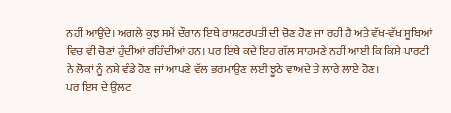ਨਹੀਂ ਆਉਂਦੇ। ਅਗਲੇ ਕੁਝ ਸਮੇਂ ਦੌਰਾਨ ਇਥੇ ਰਾਸ਼ਟਰਪਤੀ ਦੀ ਚੋਣ ਹੋਣ ਜਾ ਰਹੀ ਹੈ ਅਤੇ ਵੱਖ-ਵੱਖ ਸੂਬਿਆਂ ਵਿਚ ਵੀ ਚੋਣਾਂ ਹੁੰਦੀਆਂ ਰਹਿੰਦੀਆਂ ਹਨ। ਪਰ ਇਥੇ ਕਦੇ ਇਹ ਗੱਲ ਸਾਹਮਣੇ ਨਹੀਂ ਆਈ ਕਿ ਕਿਸੇ ਪਾਰਟੀ ਨੇ ਲੋਕਾਂ ਨੂੰ ਨਸ਼ੇ ਵੰਡੇ ਹੋਣ ਜਾਂ ਆਪਣੇ ਵੱਲ ਭਰਮਾਉਣ ਲਈ ਝੂਠੇ ਵਾਅਦੇ ਤੇ ਲਾਰੇ ਲਾਏ ਹੋਣ।
ਪਰ ਇਸ ਦੇ ਉਲਟ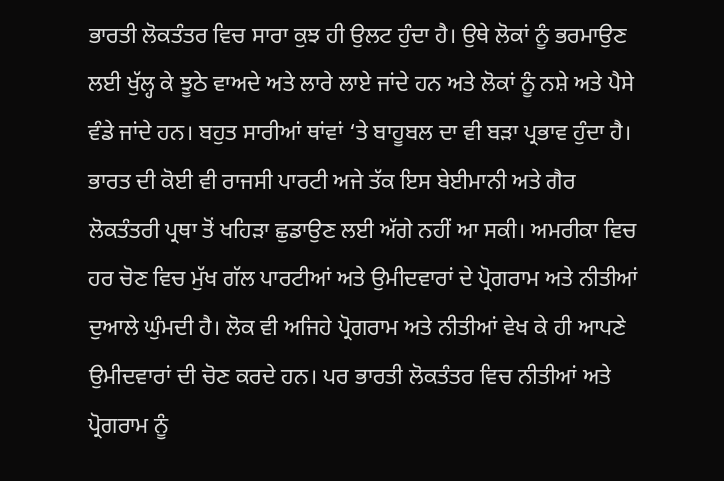ਭਾਰਤੀ ਲੋਕਤੰਤਰ ਵਿਚ ਸਾਰਾ ਕੁਝ ਹੀ ਉਲਟ ਹੁੰਦਾ ਹੈ। ਉਥੇ ਲੋਕਾਂ ਨੂੰ ਭਰਮਾਉਣ ਲਈ ਖੁੱਲ੍ਹ ਕੇ ਝੂਠੇ ਵਾਅਦੇ ਅਤੇ ਲਾਰੇ ਲਾਏ ਜਾਂਦੇ ਹਨ ਅਤੇ ਲੋਕਾਂ ਨੂੰ ਨਸ਼ੇ ਅਤੇ ਪੈਸੇ ਵੰਡੇ ਜਾਂਦੇ ਹਨ। ਬਹੁਤ ਸਾਰੀਆਂ ਥਾਂਵਾਂ ‘ਤੇ ਬਾਹੂਬਲ ਦਾ ਵੀ ਬੜਾ ਪ੍ਰਭਾਵ ਹੁੰਦਾ ਹੈ। ਭਾਰਤ ਦੀ ਕੋਈ ਵੀ ਰਾਜਸੀ ਪਾਰਟੀ ਅਜੇ ਤੱਕ ਇਸ ਬੇਈਮਾਨੀ ਅਤੇ ਗੈਰ ਲੋਕਤੰਤਰੀ ਪ੍ਰਥਾ ਤੋਂ ਖਹਿੜਾ ਛੁਡਾਉਣ ਲਈ ਅੱਗੇ ਨਹੀਂ ਆ ਸਕੀ। ਅਮਰੀਕਾ ਵਿਚ ਹਰ ਚੋਣ ਵਿਚ ਮੁੱਖ ਗੱਲ ਪਾਰਟੀਆਂ ਅਤੇ ਉਮੀਦਵਾਰਾਂ ਦੇ ਪ੍ਰੋਗਰਾਮ ਅਤੇ ਨੀਤੀਆਂ ਦੁਆਲੇ ਘੁੰਮਦੀ ਹੈ। ਲੋਕ ਵੀ ਅਜਿਹੇ ਪ੍ਰੋਗਰਾਮ ਅਤੇ ਨੀਤੀਆਂ ਵੇਖ ਕੇ ਹੀ ਆਪਣੇ ਉਮੀਦਵਾਰਾਂ ਦੀ ਚੋਣ ਕਰਦੇ ਹਨ। ਪਰ ਭਾਰਤੀ ਲੋਕਤੰਤਰ ਵਿਚ ਨੀਤੀਆਂ ਅਤੇ ਪ੍ਰੋਗਰਾਮ ਨੂੰ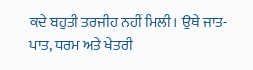ਕਦੇ ਬਹੁਤੀ ਤਰਜੀਹ ਨਹੀਂ ਮਿਲੀ। ਉਥੇ ਜਾਤ-ਪਾਤ, ਧਰਮ ਅਤੇ ਖੇਤਰੀ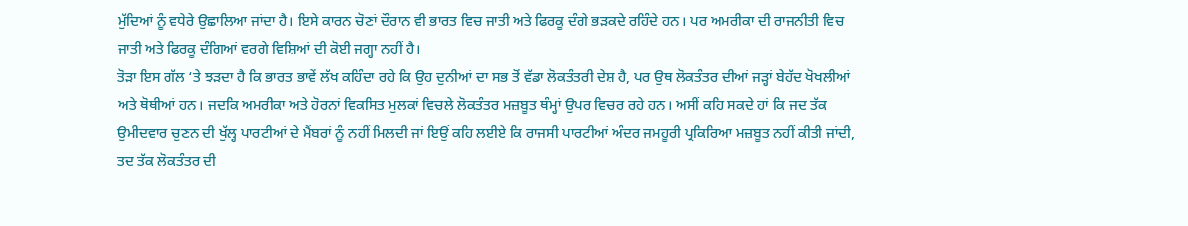ਮੁੱਦਿਆਂ ਨੂੰ ਵਧੇਰੇ ਉਛਾਲਿਆ ਜਾਂਦਾ ਹੈ। ਇਸੇ ਕਾਰਨ ਚੋਣਾਂ ਦੌਰਾਨ ਵੀ ਭਾਰਤ ਵਿਚ ਜਾਤੀ ਅਤੇ ਫਿਰਕੂ ਦੰਗੇ ਭੜਕਦੇ ਰਹਿੰਦੇ ਹਨ। ਪਰ ਅਮਰੀਕਾ ਦੀ ਰਾਜਨੀਤੀ ਵਿਚ ਜਾਤੀ ਅਤੇ ਫਿਰਕੂ ਦੰਗਿਆਂ ਵਰਗੇ ਵਿਸ਼ਿਆਂ ਦੀ ਕੋਈ ਜਗ੍ਹਾ ਨਹੀਂ ਹੈ।
ਤੋੜਾ ਇਸ ਗੱਲ ‘ਤੇ ਝੜਦਾ ਹੈ ਕਿ ਭਾਰਤ ਭਾਵੇਂ ਲੱਖ ਕਹਿੰਦਾ ਰਹੇ ਕਿ ਉਹ ਦੁਨੀਆਂ ਦਾ ਸਭ ਤੋਂ ਵੱਡਾ ਲੋਕਤੰਤਰੀ ਦੇਸ਼ ਹੈ, ਪਰ ਉਥ ਲੋਕਤੰਤਰ ਦੀਆਂ ਜੜ੍ਹਾਂ ਬੇਹੱਦ ਖੋਖਲੀਆਂ ਅਤੇ ਥੋਥੀਆਂ ਹਨ। ਜਦਕਿ ਅਮਰੀਕਾ ਅਤੇ ਹੋਰਨਾਂ ਵਿਕਸਿਤ ਮੁਲਕਾਂ ਵਿਚਲੇ ਲੋਕਤੰਤਰ ਮਜ਼ਬੂਤ ਥੰਮ੍ਹਾਂ ਉਪਰ ਵਿਚਰ ਰਹੇ ਹਨ। ਅਸੀਂ ਕਹਿ ਸਕਦੇ ਹਾਂ ਕਿ ਜਦ ਤੱਕ ਉਮੀਦਵਾਰ ਚੁਣਨ ਦੀ ਖੁੱਲ੍ਹ ਪਾਰਟੀਆਂ ਦੇ ਮੈਂਬਰਾਂ ਨੂੰ ਨਹੀਂ ਮਿਲਦੀ ਜਾਂ ਇਉਂ ਕਹਿ ਲਈਏ ਕਿ ਰਾਜਸੀ ਪਾਰਟੀਆਂ ਅੰਦਰ ਜਮਹੂਰੀ ਪ੍ਰਕਿਰਿਆ ਮਜ਼ਬੂਤ ਨਹੀਂ ਕੀਤੀ ਜਾਂਦੀ, ਤਦ ਤੱਕ ਲੋਕਤੰਤਰ ਦੀ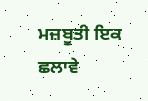ਮਜ਼ਬੂਤੀ ਇਕ ਛਲਾਵੇ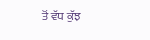ਤੋਂ ਵੱਧ ਕੁੱਝ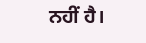ਨਹੀਂ ਹੈ।